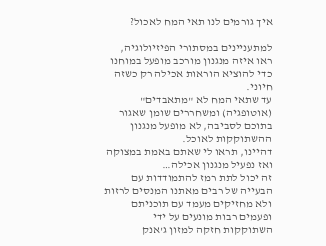איך גורמים לנו תאי המח לאכול?

למתעניינים במסתורי הפיזיולוגיה, ראו איזה מנגנון מורכב מופעל במוחנו כדי להוציא הוראות אכילה רק כשזה חיוני.
עד שתאי המח לא "מתאבדים" (אוטופגיה) ומשחררים שומן שאגור בתוכם לסביבה, לא מופעל מנגנון ההשתוקקות לאוכל.
דהיינו, תראו לי שאתם באמת במצוקה ואז נפעיל מנגנון אכילה…
זה יכול לתת רמז להתמודדות עם הבעייה של רבים מאתנו המנסים לרזות ולא מחזיקים מעמד עם תוכניתם ופעמים רבות מונעים על ידי השתוקקות חזקה למזון ג'אנק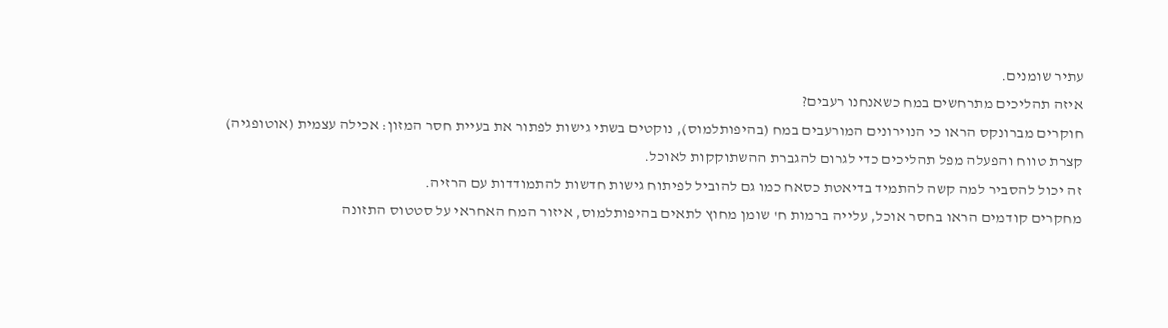עתיר שומנים.
איזה תהליכים מתרחשים במח כשאנחנו רעבים?
חוקרים מברונקס הראו כי הנוירונים המורעבים במח (בהיפותלמוס), נוקטים בשתי גישות לפתור את בעיית חסר המזון: אכילה עצמית (אוטופגיה) קצרת טווח והפעלה מפל תהליכים כדי לגרום להגברת ההשתוקקות לאוכל.
זה יכול להסביר למה קשה להתמיד בדיאטת כסאח כמו גם להוביל לפיתוח גישות חדשות להתמודדות עם הרזיה.
מחקרים קודמים הראו בחסר אוכל, עלייה ברמות ח' שומן מחוץ לתאים בהיפותלמוס, איזור המח האחראי על סטטוס התזונה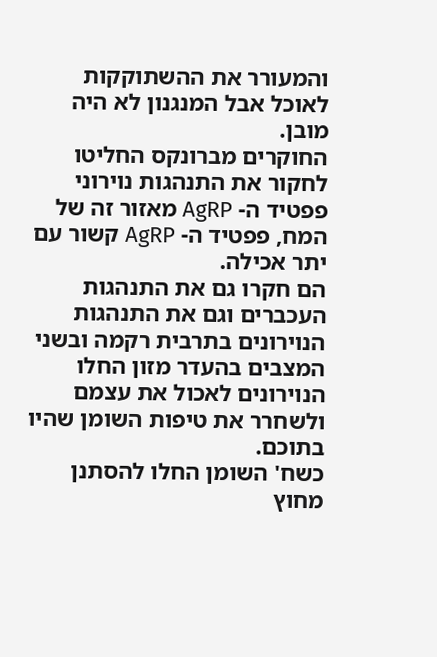והמעורר את ההשתוקקות לאוכל אבל המנגנון לא היה מובן.
החוקרים מברונקס החליטו לחקור את התנהגות נוירוני פפטיד ה- AgRP מאזור זה של המח, פפטיד ה- AgRP קשור עם יתר אכילה.
הם חקרו גם את התנהגות העכברים וגם את התנהגות הנוירונים בתרבית רקמה ובשני המצבים בהעדר מזון החלו הנוירונים לאכול את עצמם ולשחרר את טיפות השומן שהיו בתוכם.
כשח' השומן החלו להסתנן מחוץ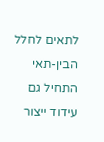לתאים לחלל הבין-תאי התחיל גם עידוד ייצור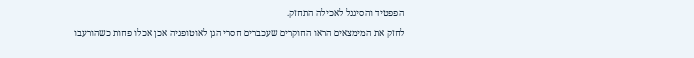הפפטיד והסיגנל לאכילה התחזק.
לחזק את המימצאים הראו החוקרים שעכברים חסרי הגן לאוטופגיה אכן אכלו פחות כשהורעבו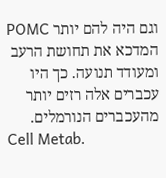וגם היה להם יותר POMC המדכא את תחושת הרעב ומעודד תנועה. כך היו עכברים אלה רזים יותר מהעכברים הנורמלים.
Cell Metab.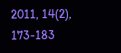2011, 14(2), 173-183